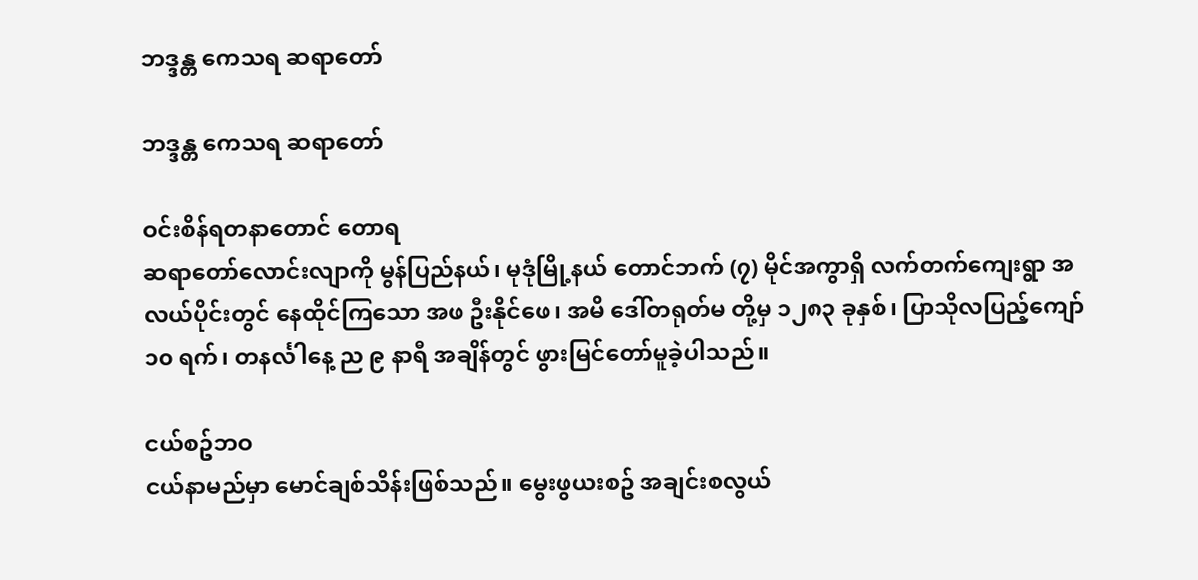ဘဒ္ဒန္တ ကေသရ ဆရာတော်

ဘဒ္ဒန္တ ကေသရ ဆရာတော်

ဝင်းစိန်ရတနာတောင် တောရ
ဆရာတော်လောင်းလျာကို မွန်ပြည်နယ်၊ မုဒုံမြို့နယ် တောင်ဘက် (၇) မိုင်အကွာရှိ လက်တက်ကျေးရွာ အလယ်ပိုင်းတွင် နေထိုင်ကြသော အဖ ဦးနိုင်ဖေ၊ အမိ ဒေါ်တရုတ်မ တို့မှ ၁၂၈၃ ခုနှစ်၊ ပြာသိုလပြည့်ကျော် ၁၀ ရက်၊ တနင်္လါနေ့ ည ၉ နာရီ အချိန်တွင် ဖွားမြင်တော်မူခဲ့ပါသည်။

ငယ်စဥ်ဘဝ
ငယ်နာမည်မှာ မောင်ချစ်သိန်းဖြစ်သည်။ မွေးဖွယးစဥ် အချင်းစလွယ်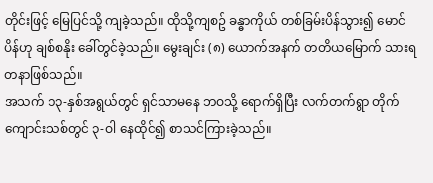တိုင်းဖြင့် မြေပြင်သို့ ကျခဲ့သည်။ ထိုသို့ကျစဥ် ခန္ဓာကိုယ် တစ်ခြမ်းပိန်သွား၍ မောင်ပိန်ဟု ချစ်စနိုး ခေါ်တွင်ခဲ့သည်။ မွေးချင်း (၈) ယောက်အနက် တတိယမြောက် သားရတနာဖြစ်သည်။
အသက် ၁၃-နှစ်အရွယ်တွင် ရှင်သာမနေ ဘဝသို့ ရောက်ရှိပြီး လက်တက်ရွာ တိုက်ကျောင်းသစ်တွင် ၃-ဝါ နေထိုင်၍ စာသင်ကြားခဲ့သည်။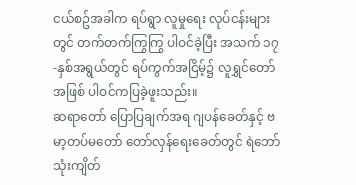ငယ်စဥ်အခါက ရပ်ရွာ လူမှုရေး လုပ်ငန်းများတွင် တက်တက်ကြွကြွ ပါဝင်ခဲ့ပြီး အသက် ၁၇-နှစ်အရွယ်တွင် ရပ်ကွက်အငြိမ့်၌ လူရွှင်တော်အဖြစ် ပါဝင်ကပြခဲ့ဖူးသည်း။
ဆရာတော် ပြောပြချက်အရ ဂျပန်ခေတ်နှင့် ဗမာ့တပ်မတော် တော်လှန်ရေးခေတ်တွင် ရဲဘော်သုံးကျိတ်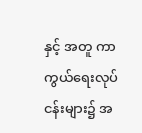နှင့် အတူ ကာကွယ်ရေးလုပ်ငန်းများ၌ အ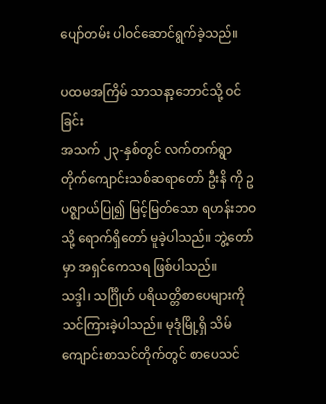ပျော်တမ်း ပါဝင်ဆောင်ရွက်ခဲ့သည်။

ပထမအကြိမ် သာသနာ့ဘောင်သို့ ဝင်ခြင်း
အသက် ၂၃-နှစ်တွင် လက်တက်ရွာ တိုက်ကျောင်းသစ်ဆရာတော် ဦးနိ ကို ဥပဇ္ဈာယ်ပြု၍ မြင့်မြတ်သော ရဟန်းဘဝသို့ ရောက်ရှိတော် မူခဲ့ပါသည်။ ဘွဲ့တော်မှာ အရှင်ကေသရ ဖြစ်ပါသည်။
သဒ္ဒါ၊ သင်္ဂြိုဟ် ပရိယတ္တိစာပေများကို သင်ကြားခဲ့ပါသည်။ မုဒုံမြို့ရှိ သိမ်ကျောင်းစာသင်တိုက်တွင် စာပေသင်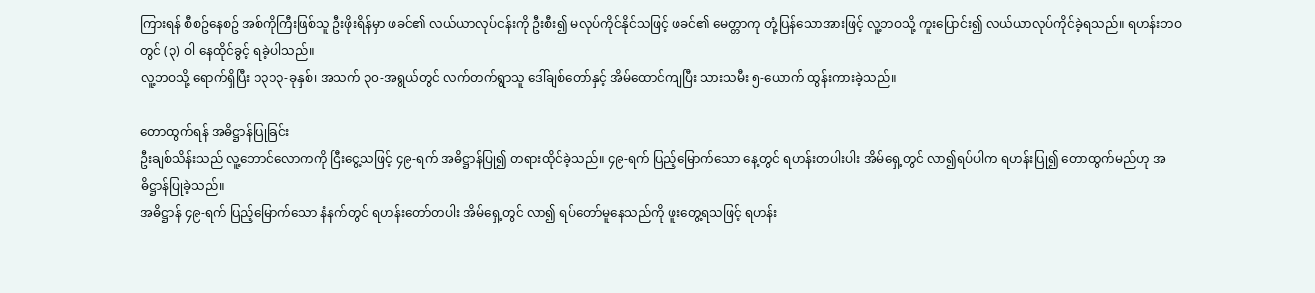ကြားရန် စီစဥ်နေစဥ် အစ်ကိုကြီးဖြစ်သူ ဦးဖိုးရိန်မှာ ဖခင်၏ လယ်ယာလုပ်ငန်းကို ဦးစီး၍ မလုပ်ကိုင်နိုင်သဖြင့် ဖခင်၏ မေတ္တာကု တုံ့ပြန်သောအားဖြင့် လူ့ဘဝသို့ ကူးပြောင်း၍ လယ်ယာလုပ်ကိုင်ခဲ့ရသည်။ ရဟန်းဘဝတွင် (၃) ဝါ နေထိုင်ခွင့် ရခဲ့ပါသည်။
လူ့ဘဝသို့ ရောက်ရှိပြီး ၁၃၁၃-ခုနှစ်၊ အသက် ၃၀-အရွယ်တွင် လက်တက်ရွာသူ ဒေါ်ချစ်တော်နှင့် အိမ်ထောင်ကျပြီး သားသမီး ၅-ယောက် ထွန်းကားခဲ့သည်။

တောထွက်ရန် အဓိဋ္ဌာန်ပြုခြင်း
ဦးချစ်သိန်းသည် လူ့ဘောင်လောကကို ငြီးငွေ့သဖြင့် ၄၉-ရက် အဓိဋ္ဌာန်ပြု၍ တရားထိုင်ခဲ့သည်။ ၄၉-ရက် ပြည့်မြောက်သော နေ့တွင် ရဟန်းတပါးပါး အိမ်ရှေ့တွင် လာ၍ရပ်ပါက ရဟန်းပြု၍ တောထွက်မည်ဟု အဓိဋ္ဌာန်ပြုခဲ့သည်။
အဓိဋ္ဌာန် ၄၉-ရက် ပြည့်မြောက်သော နံနက်တွင် ရဟန်းတော်တပါး အိမ်ရှေ့တွင် လာ၍ ရပ်တော်မူနေသည်ကို ဖူးတွေ့ရသဖြင့် ရဟန်း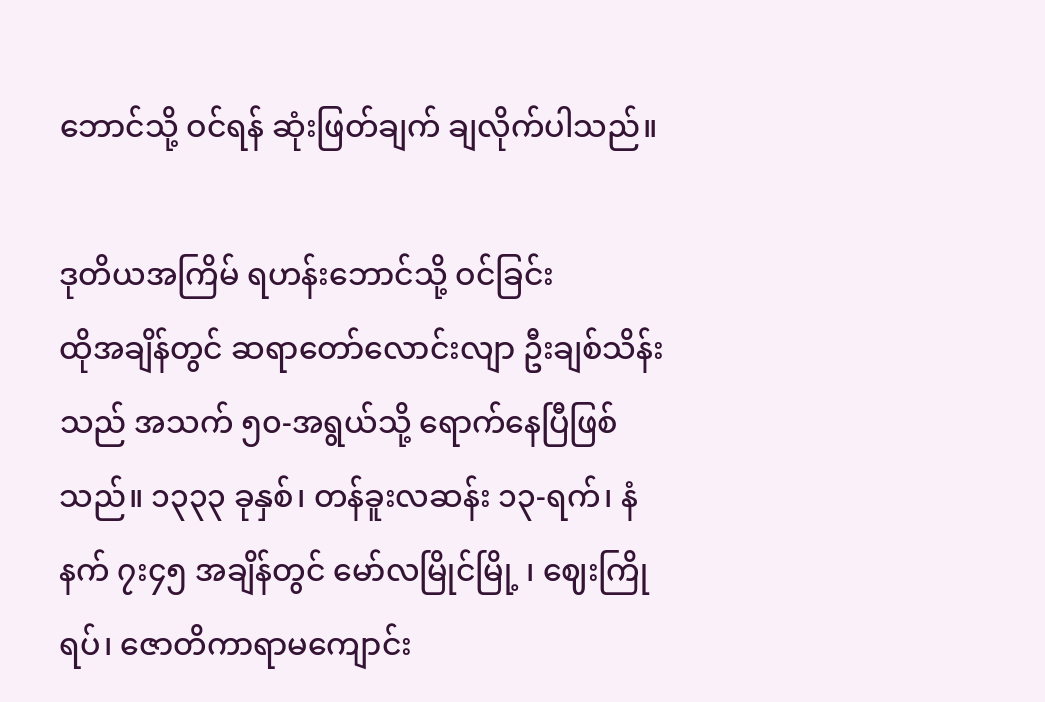ဘောင်သို့ ဝင်ရန် ဆုံးဖြတ်ချက် ချလိုက်ပါသည်။

ဒုတိယအကြိမ် ရဟန်းဘောင်သို့ ဝင်ခြင်း
ထိုအချိန်တွင် ဆရာတော်လောင်းလျာ ဦးချစ်သိန်းသည် အသက် ၅၀-အရွယ်သို့ ရောက်နေပြီဖြစ်သည်။ ၁၃၃၃ ခုနှစ်၊ တန်ခူးလဆန်း ၁၃-ရက်၊ နံနက် ၇း၄၅ အချိန်တွင် မော်လမြိုင်မြို့ ၊ ဈေးကြိုရပ်၊ ဇောတိကာရာမကျောင်း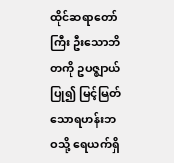ထိုင်ဆရာတော်ကြီး ဦးသောဘိတကို ဥပဇ္ဈာယ်ပြု၍ မြင့်မြတ်သောရဟန်းဘဝသို့ ရေယက်ရှိ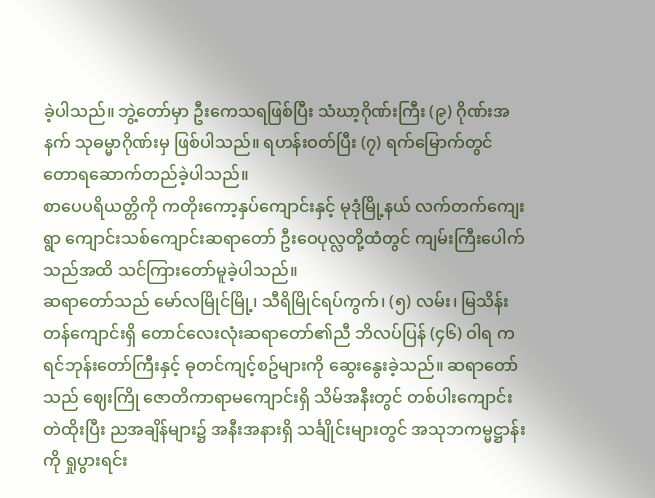ခဲ့ပါသည်။ ဘွဲ့တော်မှာ ဦးကေသရဖြစ်ပြီး သံဃာ့ဂိုဏ်းကြီး (၉) ဂိုဏ်းအနက် သုဓမ္မာဂိုဏ်းမှ ဖြစ်ပါသည်။ ရဟန်းဝတ်ပြီး (၇) ရက်မြောက်တွင် တောရဆောက်တည်ခဲ့ပါသည်။
စာပေပရိယတ္တိကို ကတိုးကော့နှပ်ကျောင်းနှင့် မုဒုံမြို့နယ် လက်တက်ကျေးရွာ ကျောင်းသစ်ကျောင်းဆရာတော် ဦးဝေပုလ္လတို့ထံတွင် ကျမ်းကြီးပေါက်သည်အထိ သင်ကြားတော်မူခဲ့ပါသည်။
ဆရာတော်သည် မော်လမြိုင်မြို့၊ သီရိမြိုင်ရပ်ကွက်၊ (၅) လမ်း၊ မြသိန်းတန်ကျောင်းရှိ တောင်လေးလုံးဆရာတော်၏ညီ ဘိလပ်ပြန် (၄၆) ဝါရ ကရင်ဘုန်းတော်ကြီးနှင့် ဓုတင်ကျင့်စဥ်များကို ဆွေးနွေးခဲ့သည်။ ဆရာတော်သည် ဈေးကြို ဇောတိကာရာမကျောင်းရှိ သိမ်အနီးတွင် တစ်ပါးကျောင်း တဲထိုးပြီး ညအချိန်များ၌ အနီးအနားရှိ သင်္ချိုင်းများတွင် အသုဘကမ္မဋ္ဌာန်းကို ရှုပွားရင်း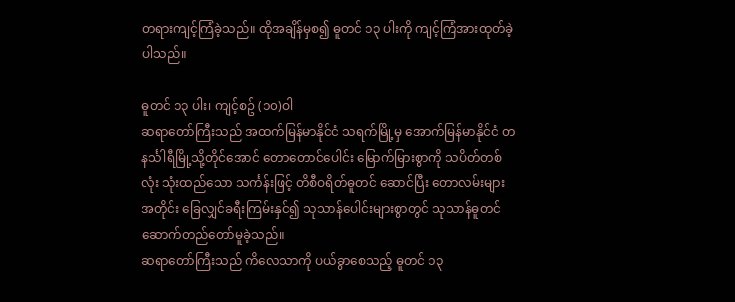တရားကျင့်ကြံခဲ့သည်။ ထိုအချိန်မှစ၍ ဓူတင် ၁၃ ပါးကို ကျင့်ကြံအားထုတ်ခဲ့ပါသည်။

ဓူတင် ၁၃ ပါး၊ ကျင့်စဥ် (၁၀)ဝါ
ဆရာတော်ကြီးသည် အထက်မြန်မာနိုင်ငံ သရက်မြို့မှ အောက်မြန်မာနိုင်ငံ တနင်္သါရီမြို့သို့တိုင်အောင် တောတောင်ပေါင်း မြောက်မြားစွာကို သပိတ်တစ်လုံး သုံးထည်သော သင်္ကန်းဖြင့် တိစီဝရိတ်ဓူတင် ဆောင်ပြီး တောလမ်းများအတိုင်း ခြေလျှင်ခရီးကြမ်းနှင်၍ သုသာန်ပေါင်းများစွာတွင် သုသာန်ဓူတင် ဆောက်တည်တော်မူခဲ့သည်။
ဆရာတော်ကြီးသည် ကိလေသာကို ပယ်ခွာစေသည့် ဓူတင် ၁၃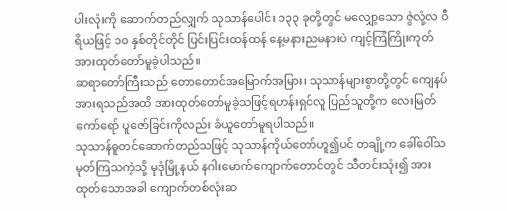ပါးလုံးကို ဆောက်တည်လျှက် သုသာန်ပေါင်း ၁၃၃ ခုတို့တွင် မလျှော့သော ဇွဲလုံ့လ ဝီရိယဖြင့် ၁၀ နှစ်တိုင်တိုင် ပြင်းပြင်းထန်ထန် နေ့မနားညမနားပဲ ကျင့်ကြံကြိုးကုတ် အားထုတ်တော်မူခဲ့ပါသည်။
ဆရာတော်ကြီးသည် တောတောင်အမြောက်အမြား၊ သုသာန်များစွာတို့တွင် ကျေနပ်အားရသည်အထိ အားထုတ်တော်မူခဲ့သဖြင့်ရဟန်းရှင်လူ ပြည်သူတို့က လေးမြတ်ကော်ရော် ပူဇော်ခြင်းကိုလည်း ခံယူတော်မူရပါသည်။
သုသာန်ဓူတင်ဆောက်တည်သဖြင့် သုသာန်ကိုယ်တော်ဟူ၍ပင် တချို့က ခေါ်ဝေါ်သမုတ်ကြသကဲ့သို့ မုဒုံမြို့နယ် နဂါးမောက်ကျောက်တောင်တွင် သီတင်းသုံး၍ အားထုတ်သောအခါ ကျောက်တစ်လုံးဆ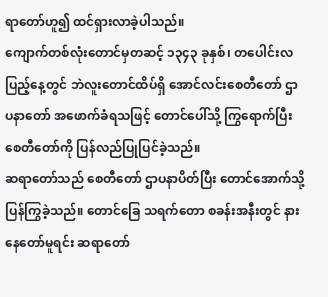ရာတော်ဟူ၍ ထင်ရှားလာခဲ့ပါသည်။
ကျောက်တစ်လုံးတောင်မှတဆင့် ၁၃၄၃ ခုနှစ်၊ တပေါင်းလပြည့်နေ့တွင် ဘဲလူးတောင်ထိပ်ရှိ အောင်လင်းစေတီတော် ဌာပနာတော် အဖောက်ခံရသဖြင့် တောင်ပေါ်သို့ ကြွရောက်ပြီး စေတီတော်ကို ပြန်လည်ပြုပြင်ခဲ့သည်။
ဆရာတော်သည် စေတီတော် ဌာပနာပိတ်ပြီး တောင်အောက်သို့ ပြန်ကြွခဲ့သည်။ တောင်ခြေ သရက်တော စခန်းအနီးတွင် နားနေတော်မူရင်း ဆရာတော်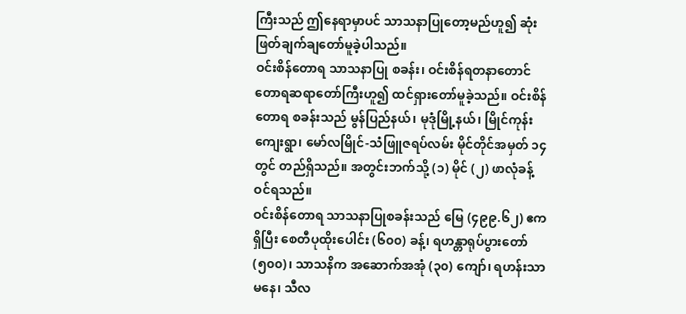ကြီးသည် ဤနေရာမှာပင် သာသနာပြုတော့မည်ဟူ၍ ဆုံးဖြတ်ချက်ချတော်မူခဲ့ပါသည်။
ဝင်းစိန်တောရ သာသနာပြု စခန်း၊ ဝင်းစိန်ရတနာတောင် တောရဆရာတော်ကြီးဟူ၍ ထင်ရှားတော်မူခဲ့သည်။ ဝင်းစိန်တောရ စခန်းသည် မွန်ပြည်နယ်၊ မုဒုံမြို့နယ်၊ မြိုင်ကုန်းကျေးရွာ၊ မော်လမြိုင်-သံဖြူဇရပ်လမ်း မိုင်တိုင်အမှတ် ၁၄ တွင် တည်ရှိသည်။ အတွင်းဘက်သို့ (၁) မိုင် (၂) ဖာလုံခန့် ဝင်ရသည်။
ဝင်းစိန်တောရ သာသနာပြုစခန်းသည် မြေ (၄၉၉.၆၂) ဧကရှိပြီး စေတီပုထိုးပေါင်း (၆၀၀) ခန့်၊ ရဟန္တာရုပ်ပွားတော် (၅၀၀)၊ သာသနိက အဆောက်အအုံ (၃၀) ကျော်၊ ရဟန်းသာမနေ၊ သီလ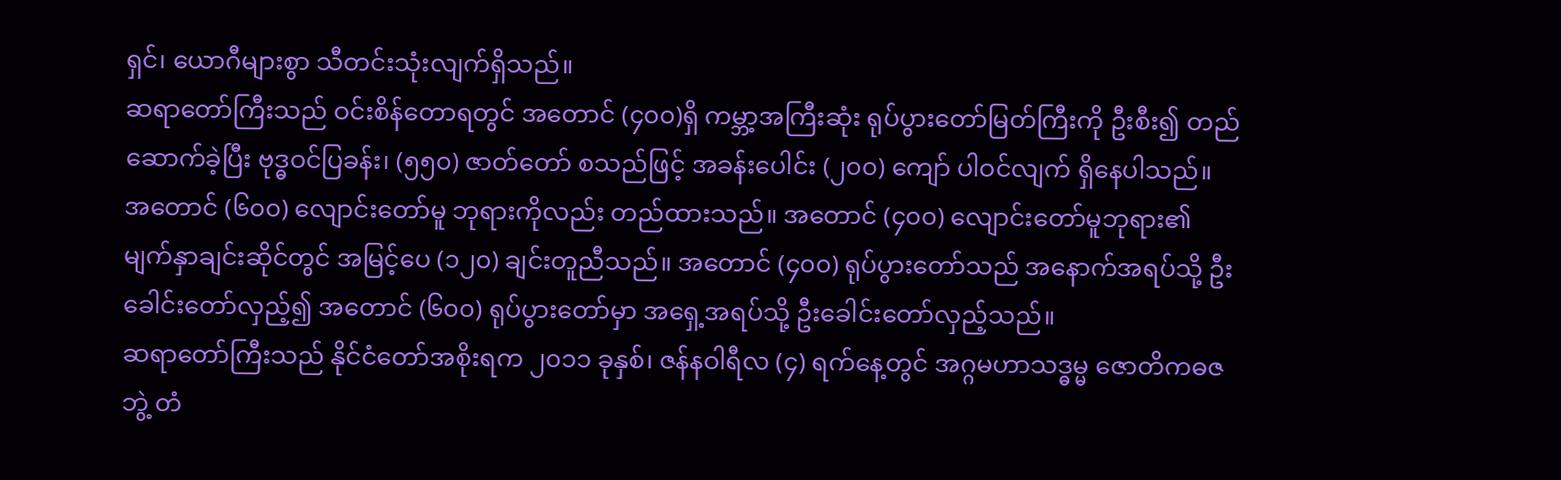ရှင်၊ ယောဂီများစွာ သီတင်းသုံးလျက်ရှိသည်။
ဆရာတော်ကြီးသည် ဝင်းစိန်တောရတွင် အတောင် (၄၀၀)ရှိ ကမ္ဘာ့အကြီးဆုံး ရုပ်ပွားတော်မြတ်ကြီးကို ဦးစီး၍ တည်ဆောက်ခဲ့ပြီး ဗုဒ္ဓဝင်ပြခန်း၊ (၅၅၀) ဇာတ်တော် စသည်ဖြင့် အခန်းပေါင်း (၂၀၀) ကျော် ပါဝင်လျက် ရှိနေပါသည်။
အတောင် (၆၀၀) လျောင်းတော်မူ ဘုရားကိုလည်း တည်ထားသည်။ အတောင် (၄၀၀) လျောင်းတော်မူဘုရား၏ မျက်နှာချင်းဆိုင်တွင် အမြင့်ပေ (၁၂၀) ချင်းတူညီသည်။ အတောင် (၄၀၀) ရုပ်ပွားတော်သည် အနောက်အရပ်သို့ ဦးခေါင်းတော်လှည့်၍ အတောင် (၆၀၀) ရုပ်ပွားတော်မှာ အရှေ့အရပ်သို့ ဦးခေါင်းတော်လှည့်သည်။
ဆရာတော်ကြီးသည် နိုင်ငံတော်အစိုးရက ၂၀၁၁ ခုနှစ်၊ ဇန်နဝါရီလ (၄) ရက်နေ့တွင် အဂ္ဂမဟာသဒ္ဓမ္မ ဇောတိကဓဇဘွဲ့ တံ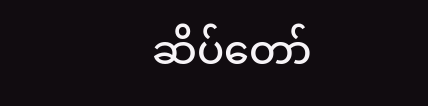ဆိပ်တော်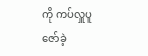ကို ကပ်လှူပူဇော်ခဲ့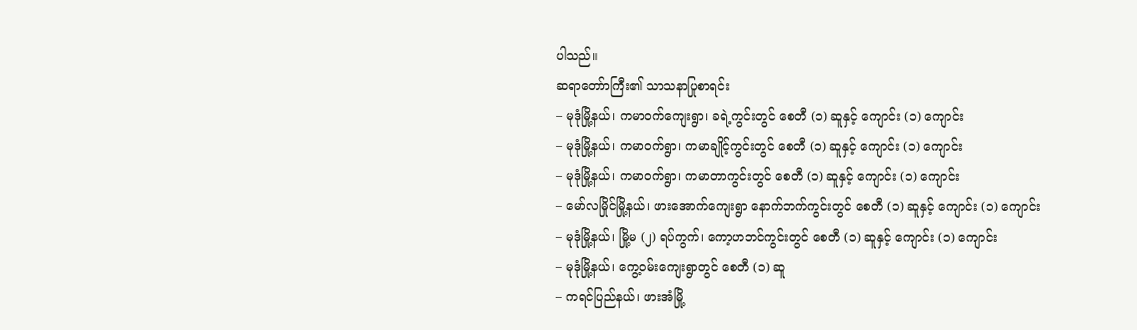ပါသည်။
ဆရာတော်ာကြီး၏ သာသနာပြုစာရင်း
– မုဒုံမြို့နယ်၊ ကမာဝက်ကျေးရွာ၊ ခရဲ့ကွင်းတွင် စေတီ (၁) ဆူနှင့် ကျောင်း (၁) ကျောင်း
– မုဒုံမြို့နယ်၊ ကမာဝက်ရွာ၊ ကမာချိုင့်ကွင်းတွင် စေတီ (၁) ဆူနှင့် ကျောင်း (၁) ကျောင်း
– မုဒုံမြို့နယ်၊ ကမာဝက်ရွာ၊ ကမာတာကွင်းတွင် စေတီ (၁) ဆူနှင့် ကျောင်း (၁) ကျောင်း
– မော်လမြိုင်မြို့နယ်၊ ဖားအောက်ကျေးရွာ နောက်ဘက်ကွင်းတွင် စေတီ (၁) ဆူနှင့် ကျောင်း (၁) ကျောင်း
– မုဒုံမြို့နယ်၊ မြို့မ (၂) ရပ်ကွက်၊ ကော့ဟဘင်ကွင်းတွင် စေတီ (၁) ဆူနှင့် ကျောင်း (၁) ကျောင်း
– မုဒုံမြို့နယ်၊ ကွေ့ဝမ်းကျေးရွာတွင် စေတီ (၁) ဆူ
– ကရင်ပြည်နယ်၊ ဖားအံမြို့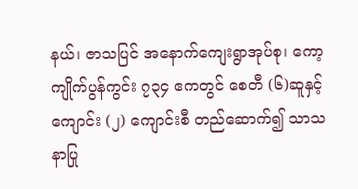နယ်၊ ဇာသပြင် အနောက်ကျေးရွာအုပ်စု၊ ကော့ကျိုက်ပွန်ကွင်း ၇၃၄ ဧကတွင် စေတီ (၆)ဆူနှင့် ကျောင်း (၂) ကျောင်းစီ တည်ဆောက်၍ သာသနာပြု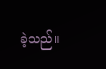ခဲ့သည်။